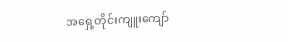အရှေ့တိုင်းကျူးကျော်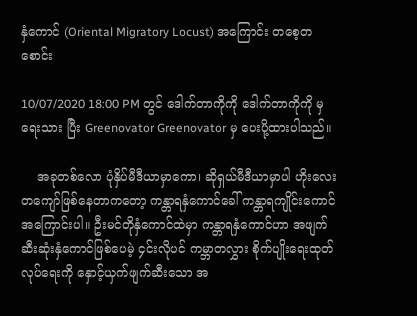နှံကောင် (Oriental Migratory Locust) အကြောင်း တစေ့တစောင်း

10/07/2020 18:00 PM တွင် ဒေါက်တာကိုကို ဒေါက်တာကိုကို မှ ရေးသား ပြီး Greenovator Greenovator မှ ပေးပို့ထားပါသည်။

    အခုတစ်လော ပုံနှိပ်မီဒီယာမှာကော၊ ဆိုရှယ်မီဒီယာမှာပါ ဟိုးလေးတကျော်ဖြစ်နေတာကတော့ ကန္တာရနှံကောင်ခေါ် ကန္တာရကျိုင်းကောင်အကြောင်းပါ။ ဦးမင်တိုနှံကောင်ထဲမှာ ကန္တာရနှံကောင်ဟာ အဖျက်ဆီးဆုံးနှံကောင်ဖြစ်ပေမဲ့ ၄င်းလိုပင် ကမ္ဘာတလွှား စိုက်ပျိုးရေးထုတ်လုပ်ရေးကို နှောင့်ယှက်ဖျက်ဆီးသော အ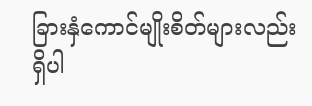ခြားနှံကောင်မျိုးစိတ်များလည်း ရှိပါ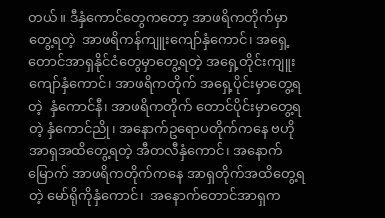တယ်။ ဒီနှံကောင်တွေကတော့ အာဖရိကတိုက်မှာတွေ့ရတဲ့  အာဖရိကန်ကျူးကျော်နှံကောင်၊ အရှေ့တောင်အာရှနိုင်ငံတွေမှာတွေ့ရတဲ့ အရှေ့တိုင်းကျူးကျော်နှံကောင်၊ အာဖရိကတိုက် အရှေ့ပိုင်းမှာတွေ့ရတဲ့  နှံကောင်နီ၊ အာဖရိကတိုက် တောင်ပိုင်းမှာတွေ့ရတဲ့ နှံကောင်ညို၊ အနောက်ဥရောပတိုက်ကနေ ဗဟိုအာရှအထိတွေ့ရတဲ့ အီတလီနှံကောင်၊ အနောက်မြောက် အာဖရိကတိုက်ကနေ အာရှတိုက်အထိတွေ့ရတဲ့ မော်ရိုကိုနှံကောင်၊  အနောက်တောင်အာရှက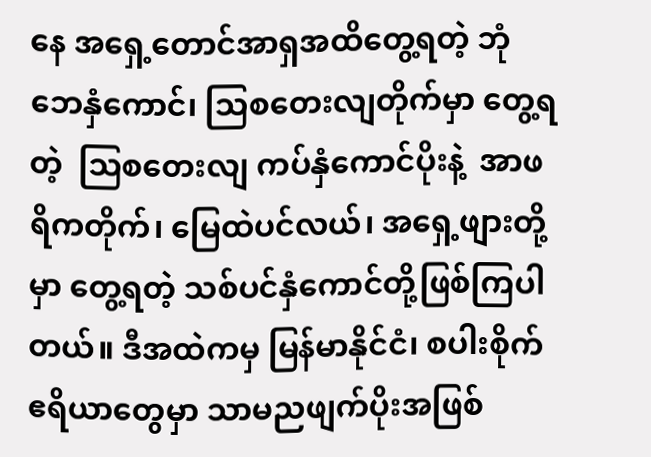နေ အရှေ့တောင်အာရှအထိတွေ့ရတဲ့ ဘုံဘေနှံကောင်၊ သြစတေးလျတိုက်မှာ တွေ့ရတဲ့  သြစတေးလျ ကပ်နှံကောင်ပိုးနဲ့  အာဖရိကတိုက်၊ မြေထဲပင်လယ်၊ အရှေ့ဖျားတို့မှာ တွေ့ရတဲ့ သစ်ပင်နှံကောင်တို့ဖြစ်ကြပါတယ်။ ဒီအထဲကမှ မြန်မာနိုင်ငံ၊ စပါးစိုက်ဧရိယာတွေမှာ သာမညဖျက်ပိုးအဖြစ်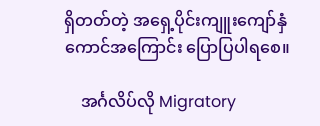ရှိတတ်တဲ့ အရှေ့ပိုင်းကျူးကျော်နှံကောင်အကြောင်း ပြောပြပါရစေ။

    အင်္ဂလိပ်လို Migratory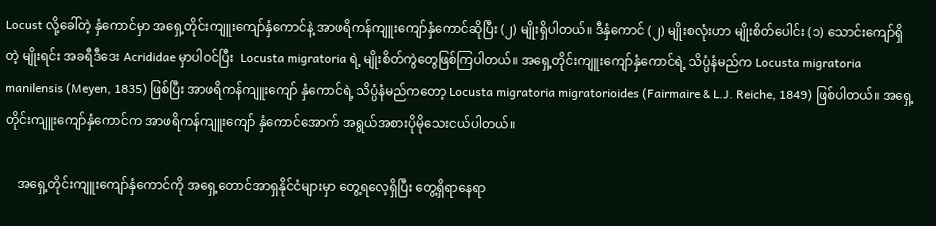Locust လို့ခေါ်တဲ့ နှံကောင်မှာ အရှေ့တိုင်းကျူးကျော်နှံကောင်နဲ့ အာဖရိကန်ကျူးကျော်နှံကောင်ဆိုပြီး (၂) မျိုးရှိပါတယ်။ ဒီနှံကောင် (၂) မျိုးစလုံးဟာ မျိုးစိတ်ပေါင်း (၁) သောင်းကျော်ရှိတဲ့ မျိုးရင်း အခရီဒီဒေး Acrididae မှာပါဝင်ပြီး  Locusta migratoria ရဲ့ မျိုးစိတ်ကွဲတွေဖြစ်ကြပါတယ်။ အရှေ့တိုင်းကျူးကျော်နှံကောင်ရဲ့ သိပ္ပံနံမည်က Locusta migratoria manilensis (Meyen, 1835) ဖြစ်ပြီး အာဖရိကန်ကျူးကျော် နှံကောင်ရဲ့ သိပ္ပံနံမည်ကတော့ Locusta migratoria migratorioides (Fairmaire & L.J. Reiche, 1849) ဖြစ်ပါတယ်။ အရှေ့တိုင်းကျူးကျော်နှံကောင်က အာဖရိကန်ကျူးကျော် နှံကောင်အောက် အရွယ်အစားပိုမိုသေးငယ်ပါတယ်။

    အရှေ့တိုင်းကျူးကျော်နှံကောင်ကို အရှေ့တောင်အာရှနိုင်ငံများမှာ တွေ့ရလေ့ရှိပြီး တွေ့ရှိရာနေရာ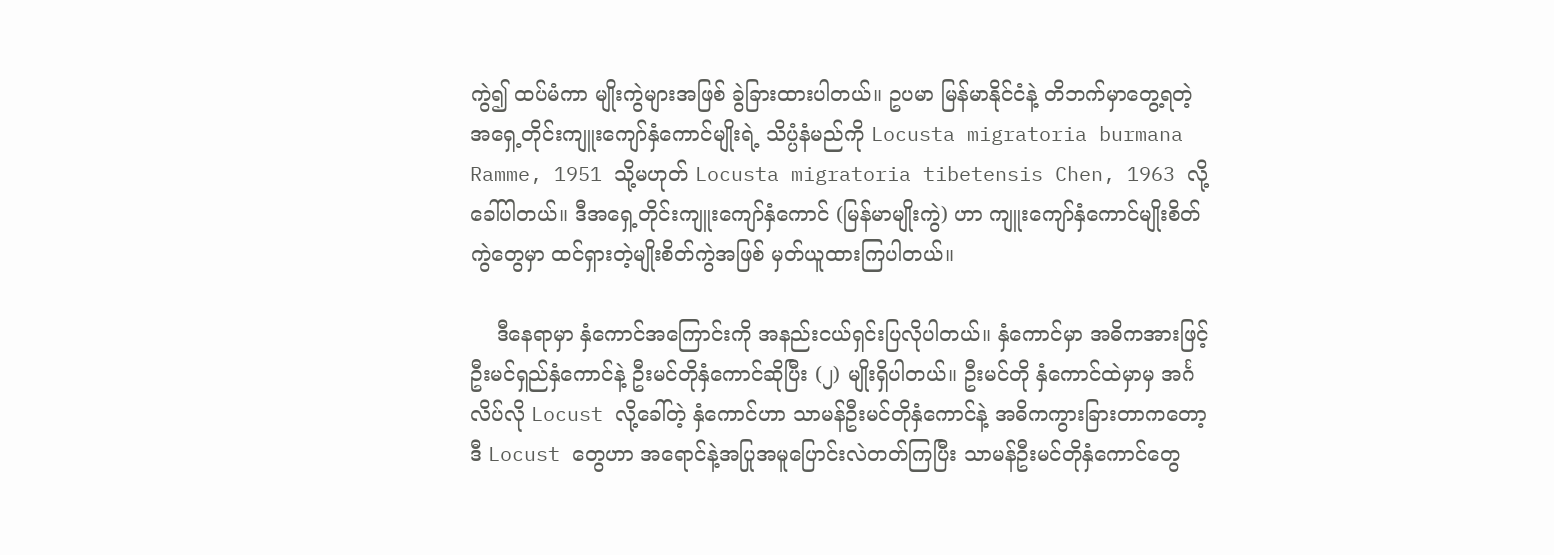ကွဲ၍ ထပ်မံကာ မျိုးကွဲများအဖြစ် ခွဲခြားထားပါတယ်။ ဥပမာ မြန်မာနိုင်ငံနဲ့ တိဘက်မှာတွေ့ရတဲ့ အရှေ့တိုင်းကျူးကျော်နှံကောင်မျိုးရဲ့ သိပ္ပံနံမည်ကို Locusta migratoria burmana Ramme, 1951 သို့မဟုတ် Locusta migratoria tibetensis Chen, 1963 လို့ခေါ်ပါတယ်။ ဒီအရှေ့တိုင်းကျူးကျော်နှံကောင် (မြန်မာမျိုးကွဲ) ဟာ ကျူးကျော်နှံကောင်မျိုးစိတ်ကွဲတွေမှာ ထင်ရှားတဲ့မျိုးစိတ်ကွဲအဖြစ် မှတ်ယူထားကြပါတယ်။

    ဒီနေရာမှာ နှံကောင်အကြောင်းကို အနည်းငယ်ရှင်းပြလိုပါတယ်။ နှံကောင်မှာ အဓိကအားဖြင့် ဦးမင်ရှည်နှံကောင်နဲ့ ဦးမင်တိုနှံကောင်ဆိုပြီး (၂) မျိုးရှိပါတယ်။ ဦးမင်တို နှံကောင်ထဲမှာမှ အင်္ဂလိပ်လို Locust လို့ခေါ်တဲ့ နှံကောင်ဟာ သာမန်ဦးမင်တိုနှံကောင်နဲ့ အဓိကကွားခြားတာကတော့ ဒီ Locust တွေဟာ အရောင်နဲ့အပြုအမူပြောင်းလဲတတ်ကြပြီး သာမန်ဦးမင်တိုနှံကောင်တွေ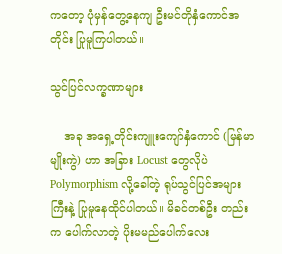ကတော့ ပုံမှန်တွေ့နေကျ ဦးမင်တိုနှံကောင်အတိုင်း ပြုမူကြပါတယ်။

သွင်ပြင်လက္ခဏာများ

    အခု အရှေ့တိုင်းကျူးကျော်နှံကောင် (မြန်မာမျိုးကွဲ) ဟာ အခြား Locust တွေလိုပဲ Polymorphism လို့ခေါ်တဲ့ ရုပ်သွင်ပြင်အများကြီးနဲ့ ပြုမူနေထိုင်ပါတယ်။ မိခင်တစ်ဦး တည်းက ပေါက်လာတဲ့ ပိုးမမည်ပေါက်လေး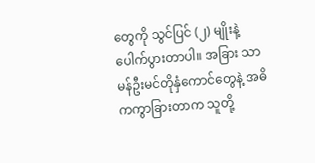တွေကို သွင်ပြင် (၂) မျိုးနဲ့ ပေါက်ပွားတာပါ။ အခြား သာမန်ဦးမင်တိုနှံကောင်တွေနဲ့ အဓိကကွာခြားတာက သူတို့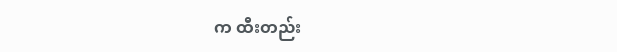က ထီးတည်း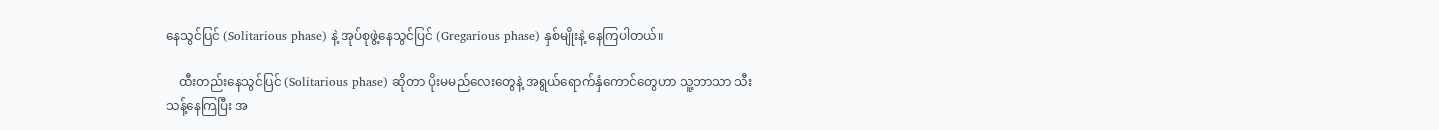နေသွင်ပြင် (Solitarious phase) နဲ့ အုပ်စုဖွဲ့နေသွင်ပြင် (Gregarious phase) နှစ်မျိုးနဲ့ နေကြပါတယ်။

    ထီးတည်းနေသွင်ပြင် (Solitarious phase) ဆိုတာ ပိုးမမည်လေးတွေနဲ့ အရွယ်ရောက်နှံကောင်တွေဟာ သူ့ဘာသာ သီးသန့်နေကြပြီး အ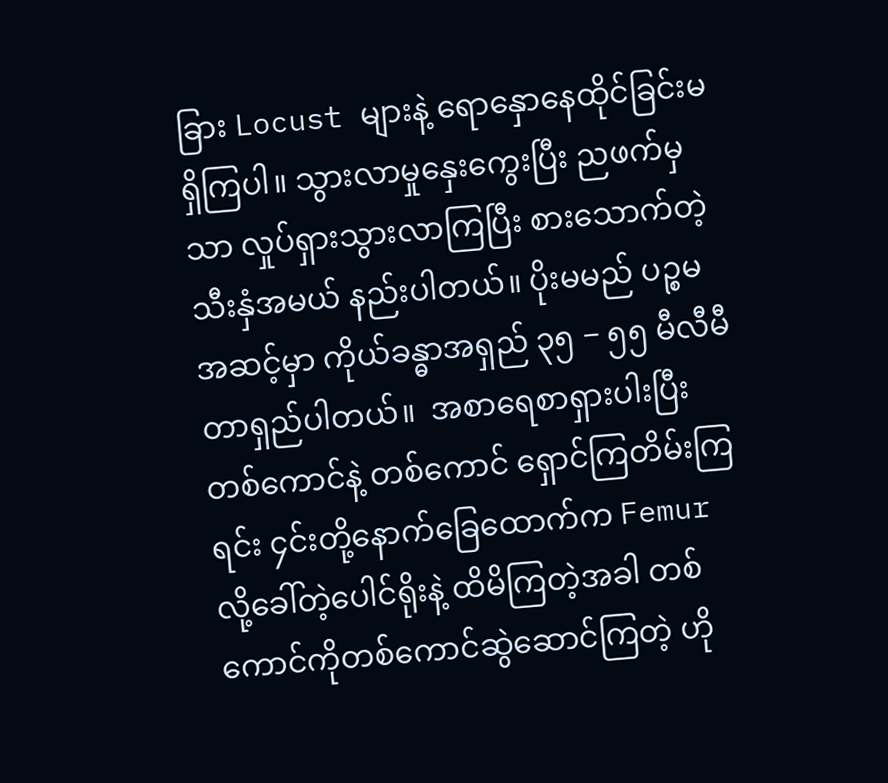ခြား Locust များနဲ့ ရောနှောနေထိုင်ခြင်းမရှိကြပါ။ သွားလာမှုနှေးကွေးပြီး ညဖက်မှသာ လှုပ်ရှားသွားလာကြပြီး စားသောက်တဲ့သီးနှံအမယ် နည်းပါတယ်။ ပိုးမမည် ပဉ္စမအဆင့်မှာ ကိုယ်ခန္ဓာအရှည် ၃၅ − ၅၅ မီလီမီတာရှည်ပါတယ်။  အစာရေစာရှားပါးပြီး တစ်ကောင်နဲ့ တစ်ကောင် ရှောင်ကြတိမ်းကြရင်း ၄င်းတို့နောက်ခြေထောက်က Femur လို့ခေါ်တဲ့ပေါင်ရိုးနဲ့ ထိမိကြတဲ့အခါ တစ်ကောင်ကိုတစ်ကောင်ဆွဲဆောင်ကြတဲ့ ဟို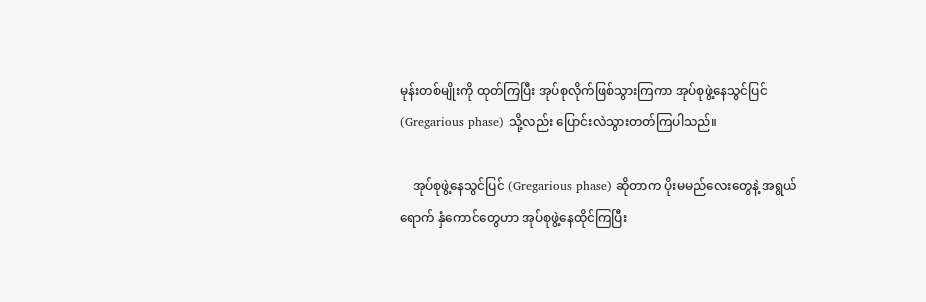မုန်းတစ်မျိုးကို ထုတ်ကြပြီး အုပ်စုလိုက်ဖြစ်သွားကြကာ အုပ်စုဖွဲ့နေသွင်ပြင် (Gregarious phase) သို့လည်း ပြောင်းလဲသွားတတ်ကြပါသည်။

    အုပ်စုဖွဲ့နေသွင်ပြင် (Gregarious phase) ဆိုတာက ပိုးမမည်လေးတွေနဲ့ အရွယ်ရောက် နှံကောင်တွေဟာ အုပ်စုဖွဲ့နေထိုင်ကြပြီး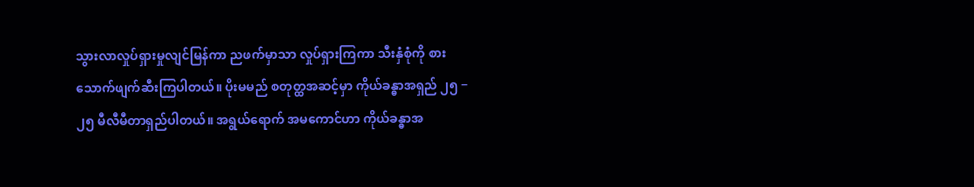သွားလာလှုပ်ရှားမှုလျင်မြန်ကာ ညဖက်မှာသာ လှုပ်ရှားကြကာ သီးနှံစုံကို စားသောက်ဖျက်ဆီးကြပါတယ်။ ပိုးမမည် စတုတ္ထအဆင့်မှာ ကိုယ်ခန္ဓာအရှည် ၂၅ − ၂၅ မီလီမီတာရှည်ပါတယ်။ အရွယ်ရောက် အမကောင်ဟာ ကိုယ်ခန္ဓာအ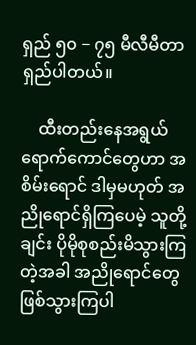ရှည် ၅၀ − ၇၅ မီလီမီတာရှည်ပါတယ်။

    ထီးတည်းနေအရွယ်ရောက်ကောင်တွေဟာ အစိမ်းရောင် ဒါမှမဟုတ် အညိုရောင်ရှိကြပေမဲ့ သူတို့ချင်း ပိုမိုစုစည်းမိသွားကြတဲ့အခါ အညိုရောင်တွေ ဖြစ်သွားကြပါ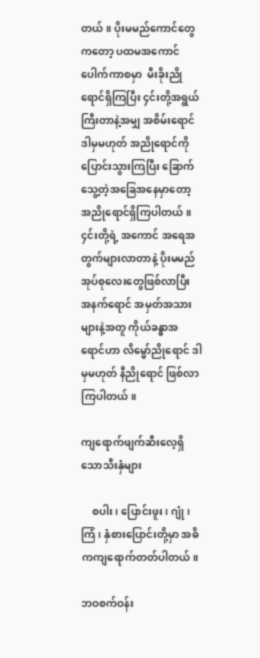တယ်။ ပိုးမမည်ကောင်တွေကတော့ ပထမအကောင်ပေါက်ကာစမှာ  မီးခိုးညိုရောင်ရှိကြပြီး ၄င်းတို့အရွယ်ကြီးတာနဲ့အမျှ အစိမ်းရောင် ဒါမှမဟုတ် အညိုရောင်ကို ပြောင်းသွားကြပြီး ခြောက်သွေ့တဲ့အခြေအနေမှာတော့ အညိုရောင်ရှိကြပါတယ်။ ၄င်းတို့ရဲ့ အကောင် အရေအတွက်များလာတာနဲ့ ပိုးမမည်အုပ်စုလေးတွေဖြစ်လာပြီး အနက်ရောင် အမှတ်အသားများနဲ့အတူ ကိုယ်ခန္ဓာအရောင်ဟာ လိမ္မော်ညိုရောင် ဒါမှမဟုတ် နီညိုရောင် ဖြစ်လာကြပါတယ်။

ကျရောက်ဖျက်ဆီးလေ့ရှိသောသီးနှံများ

    စပါး၊ ပြောင်းဖူး၊ ဂျုံ၊ ကြံ၊ နှံစားပြောင်းတို့မှာ အဓိကကျရောက်တတ်ပါတယ်။

ဘဝစက်ဝန်း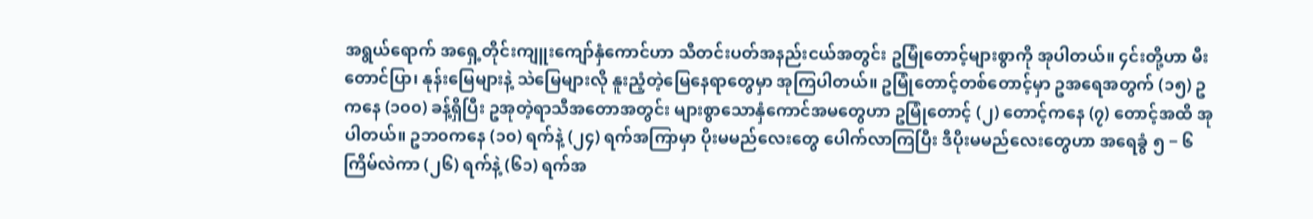အရွယ်ရောက် အရှေ့တိုင်းကျူးကျော်နှံကောင်ဟာ သီတင်းပတ်အနည်းငယ်အတွင်း ဥမြုံတောင့်များစွာကို အုပါတယ်။ ၄င်းတို့ဟာ မီးတောင်ပြာ၊ နုန်းမြေများနဲ့ သဲမြေများလို နူးညံ့တဲ့မြေနေရာတွေမှာ အုကြပါတယ်။ ဥမြုံတောင့်တစ်တောင့်မှာ ဥအရေအတွက် (၁၅) ဥကနေ (၁၀၀) ခန့်ရှိပြီး ဥအုတဲ့ရာသီအတောအတွင်း များစွာသောနှံကောင်အမတွေဟာ ဥမြုံတောင့် (၂) တောင့်ကနေ (၇) တောင့်အထိ အုပါတယ်။ ဥဘ၀ကနေ (၁၀) ရက်နဲ့ (၂၄) ရက်အကြာမှာ ပိုးမမည်လေးတွေ ပေါက်လာကြပြီး ဒီပိုးမမည်လေးတွေဟာ အရေခွံ ၅ − ၆ ကြိမ်လဲကာ (၂၆) ရက်နဲ့ (၆၁) ရက်အ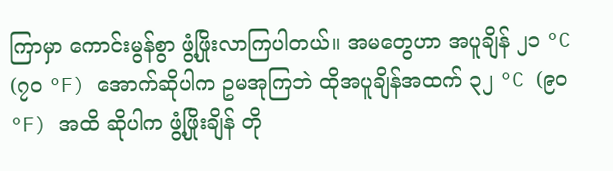ကြာမှာ ကောင်းမွန်စွာ ဖွံ့ဖြိုးလာကြပါတယ်။ အမတွေဟာ အပူချိန် ၂၁ °C (၇၀ °F) အောက်ဆိုပါက ဥမအုကြဘဲ ထိုအပူချိန်အထက် ၃၂ °C (၉၀ °F) အထိ ဆိုပါက ဖွံ့ဖြိုးချိန် တို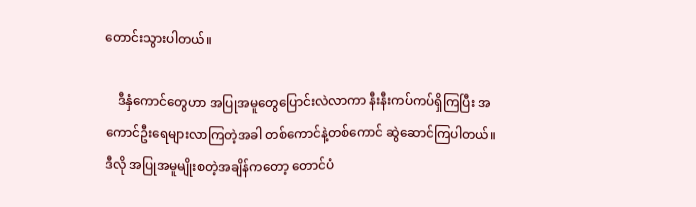တောင်းသွားပါတယ်။

    ဒီနှံကောင်တွေဟာ အပြုအမူတွေပြောင်းလဲလာကာ နီးနီးကပ်ကပ်ရှိကြပြီး အကောင်ဦးရေများလာကြတဲ့အခါ တစ်ကောင်နဲ့တစ်ကောင် ဆွဲဆောင်ကြပါတယ်။ ဒီလို အပြုအမူမျိုးစတဲ့အချိန်ကတော့ တောင်ပံ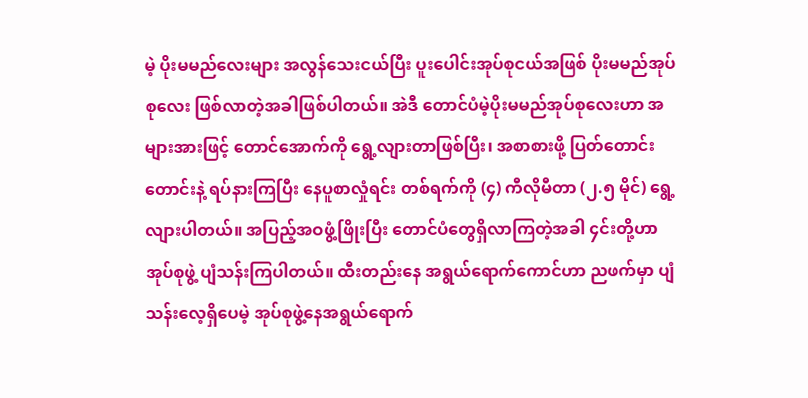မဲ့ ပိုးမမည်လေးများ အလွန်သေးငယ်ပြီး ပူးပေါင်းအုပ်စုငယ်အဖြစ် ပိုးမမည်အုပ်စုလေး ဖြစ်လာတဲ့အခါဖြစ်ပါတယ်။ အဲဒီ တောင်ပံမဲ့ပိုးမမည်အုပ်စုလေးဟာ အများအားဖြင့် တောင်အောက်ကို ရွေ့လျားတာဖြစ်ပြီး၊ အစာစားဖို့ ပြတ်တောင်းတောင်းနဲ့ ရပ်နားကြပြီး နေပူစာလှုံရင်း တစ်ရက်ကို (၄) ကီလိုမီတာ (၂.၅ မိုင်) ရွေ့လျားပါတယ်။ အပြည့်အဝဖွံ့ဖြိုးပြီး တောင်ပံတွေရှိလာကြတဲ့အခါ ၄င်းတို့ဟာ အုပ်စုဖွဲ့ ပျံသန်းကြပါတယ်။ ထီးတည်းနေ အရွယ်ရောက်ကောင်ဟာ ညဖက်မှာ ပျံသန်းလေ့ရှိပေမဲ့ အုပ်စုဖွဲ့နေအရွယ်ရောက်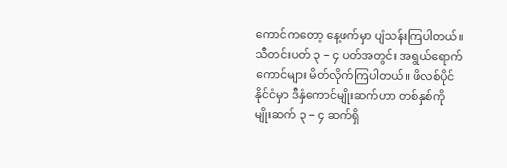ကောင်ကတော့ နေ့ဖက်မှာ ပျံသန်းကြပါတယ်။  သီတင်းပတ် ၃ − ၄ ပတ်အတွင်း အရွယ်ရောက်ကောင်များ မိတ်လိုက်ကြပါတယ်။ ဖိလစ်ပိုင်နိုင်ငံမှာ ဒီနှံကောင်မျိုးဆက်ဟာ တစ်နှစ်ကို မျိုးဆက် ၃ − ၄ ဆက်ရှိ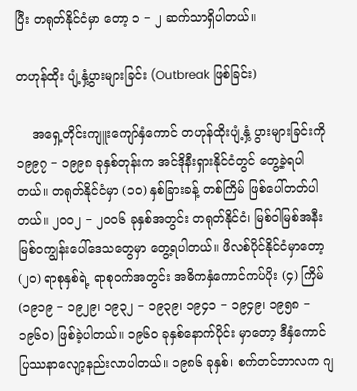ပြီး တရုတ်နိုင်ငံမှာ တော့ ၁ − ၂ ဆက်သာရှိပါတယ်။

တဟုန်ထိုး ပျံ့နှံ့ပွားများခြင်း (Outbreak ဖြစ်ခြင်း)

    အရှေ့တိုင်းကျူးကျော်နှံကောင် တဟုန်ထိုးပျံ့နှံ့ ပွားများခြင်းကို ၁၉၉၇ − ၁၉၉၈ ခုနှစ်တုန်းက အင်ဒိုနီးရှားနိုင်ငံတွင် တွေ့ခဲ့ရပါတယ်။ တရုတ်နိုင်ငံမှာ (၁၀) နှစ်ခြားခန့် တစ်ကြိမ် ဖြစ်ပေါ်တတ်ပါတယ်။ ၂၀၀၂ − ၂၀၀၆ ခုနှစ်အတွင်း တရုတ်နိုင်ငံ၊ မြစ်ဝါမြစ်အနီး မြစ်ဝကျွန်းပေါ်ဒေသတွေမှာ တွေ့ရပါတယ်။ ဖိလစ်ပိုင်နိုင်ငံမှာတော့ (၂၀) ရာစုနှစ်ရဲ့ ရာစုဝက်အတွင်း အဓိကနှံကောင်ကပ်ပိုး (၄) ကြိမ် (၁၉၁၉ − ၁၉၂၉၊ ၁၉၃၂ − ၁၉၃၉၊ ၁၉၄၁ − ၁၉၄၉၊ ၁၉၅၈ − ၁၉၆၀) ဖြစ်ခဲ့ပါတယ်။ ၁၉၆၀ ခုနှစ်နောက်ပိုင်း မှာတော့ ဒီနှံကောင်ပြဿနာလျော့နည်းလာပါတယ်။ ၁၉၈၆ ခုနှစ်၊ စက်တင်ဘာလက ဂျ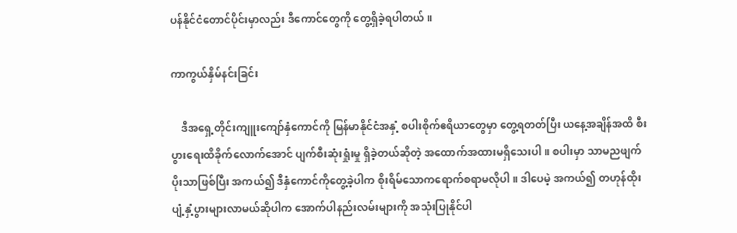ပန်နိုင်ငံတောင်ပိုင်းမှာလည်း ဒီကောင်တွေကို တွေ့ရှိခဲ့ရပါတယ်။

ကာကွယ်နှိမ်နင်းခြင်း

    ဒီအရှေ့တိုင်းကျူးကျော်နှံကောင်ကို မြန်မာနိုင်ငံအနှံ့ စပါးစိုက်ဧရိယာတွေမှာ တွေ့ရတတ်ပြီး ယနေ့အချိန်အထိ စီးပွားရေးထိခိုက်လောက်အောင် ပျက်စီးဆုံးရှုံးမှု ရှိခဲ့တယ်ဆိုတဲ့ အထောက်အထားမရှိသေးပါ။ စပါးမှာ သာမညဖျက်ပိုးသာဖြစ်ပြီး အကယ်၍ ဒီနှံကောင်ကိုတွေ့ခဲ့ပါက စိုးရိမ်သောကရောက်စရာမလိုပါ။ ဒါပေမဲ့ အကယ်၍ တဟုန်ထိုး ပျံ့နှံ့ပွားများလာမယ်ဆိုပါက အောက်ပါနည်းလမ်းများကို အသုံးပြုနိုင်ပါ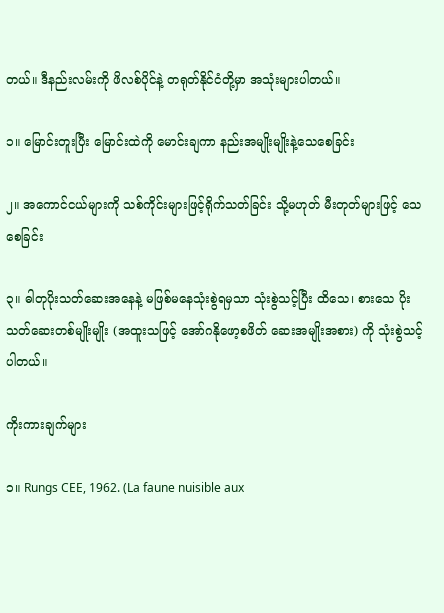တယ်။ ဒီနည်းလမ်းကို ဖိလစ်ပိုင်နဲ့ တရုတ်နိုင်ငံတို့မှာ အသုံးများပါတယ်။

၁။ မြောင်းတူးပြီး မြောင်းထဲကို မောင်းချကာ နည်းအမျိုးမျိုးနဲ့သေစေခြင်း

၂။ အကောင်ငယ်များကို သစ်ကိုင်းများဖြင့်ရိုက်သတ်ခြင်း သို့မဟုတ် မီးတုတ်များဖြင့် သေစေခြင်း

၃။ ဓါတုပိုးသတ်ဆေးအနေနဲ့ မဖြစ်မနေသုံးစွဲရမှသာ သုံးစွဲသင့်ပြီး ထိသေ၊ စားသေ ပိုးသတ်ဆေးတစ်မျိုးမျိုး (အထူးသဖြင့် အော်ဂနိုဖော့စဖိတ် ဆေးအမျိုးအစား) ကို သုံးစွဲသင့်ပါတယ်။

ကိုးကားချက်များ

၁။ Rungs CEE, 1962. (La faune nuisible aux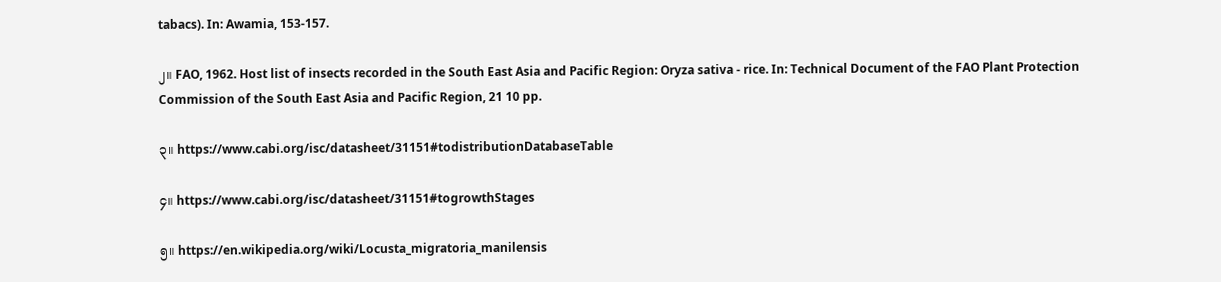tabacs). In: Awamia, 153-157.

၂။ FAO, 1962. Host list of insects recorded in the South East Asia and Pacific Region: Oryza sativa - rice. In: Technical Document of the FAO Plant Protection Commission of the South East Asia and Pacific Region, 21 10 pp.

၃။ https://www.cabi.org/isc/datasheet/31151#todistributionDatabaseTable

၄။ https://www.cabi.org/isc/datasheet/31151#togrowthStages

၅။ https://en.wikipedia.org/wiki/Locusta_migratoria_manilensis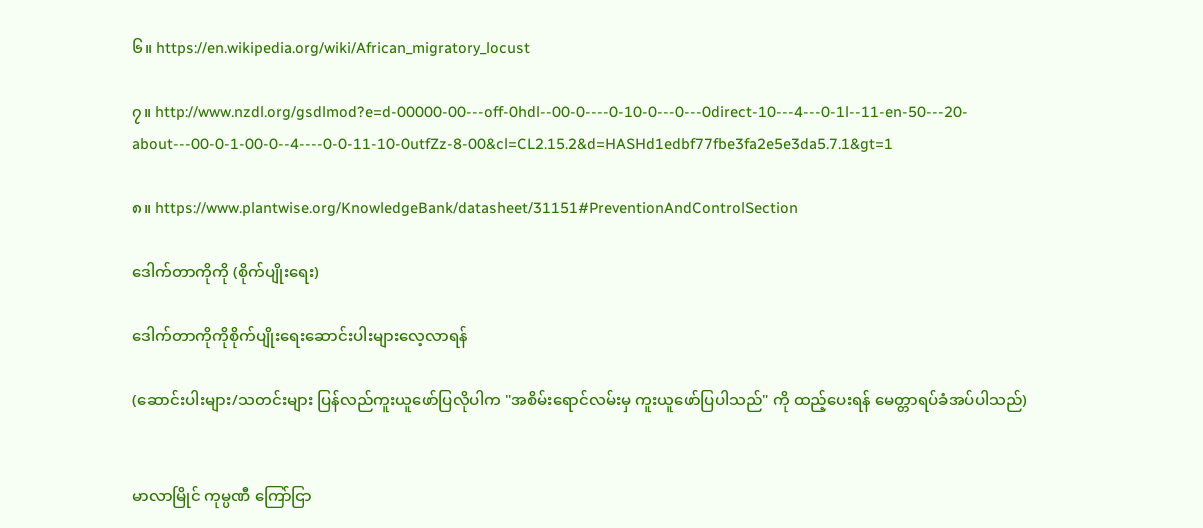၆။ https://en.wikipedia.org/wiki/African_migratory_locust

၇။ http://www.nzdl.org/gsdlmod?e=d-00000-00---off-0hdl--00-0----0-10-0---0---0direct-10---4---0-1l--11-en-50---20-about---00-0-1-00-0--4----0-0-11-10-0utfZz-8-00&cl=CL2.15.2&d=HASHd1edbf77fbe3fa2e5e3da5.7.1&gt=1

၈။ https://www.plantwise.org/KnowledgeBank/datasheet/31151#PreventionAndControlSection

ဒေါက်တာကိုကို (စိုက်ပျိုးရေး)

ဒေါက်တာကိုကိုစိုက်ပျိုးရေးဆောင်းပါးများလေ့လာရန်

(ဆောင်းပါးများ/သတင်းများ ပြန်လည်ကူးယူဖော်ပြလိုပါက "အစိမ်းရောင်လမ်းမှ ကူးယူဖော်ပြပါသည်" ကို ထည့်ပေးရန် မေတ္တာရပ်ခံအပ်ပါသည်)


မာလာမြိုင် ကုမ္ပဏီ ကြော်ငြာ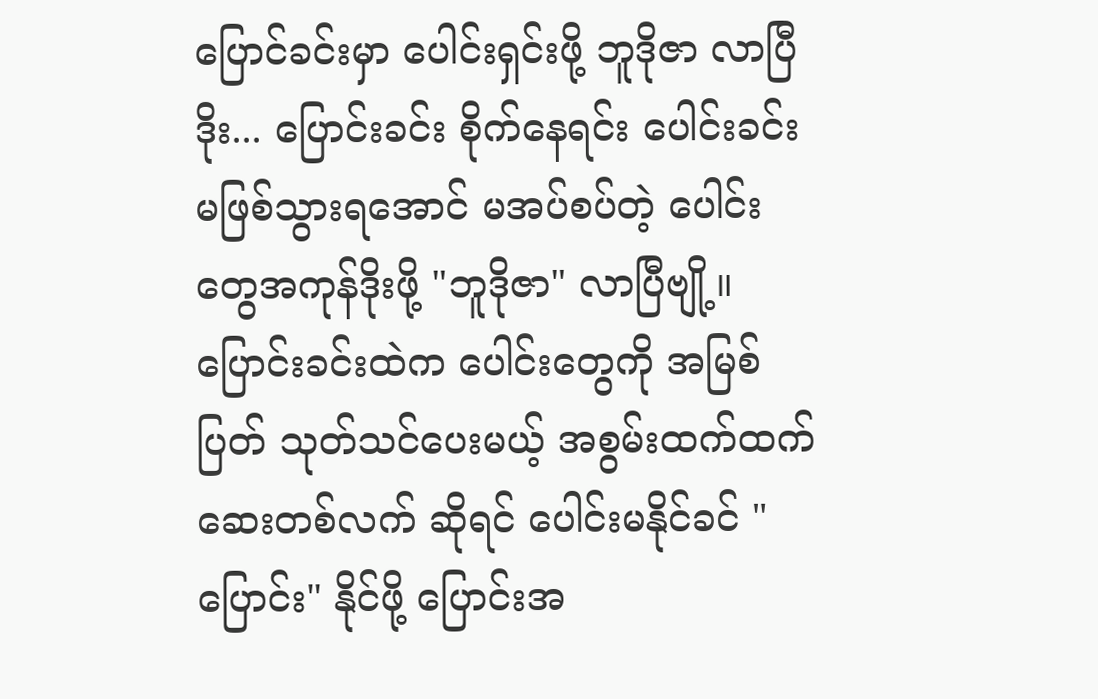ပြောင်ခင်းမှာ ပေါင်းရှင်းဖို့ ဘူဒိုဇာ လာပြီ ဒိုး... ပြောင်းခင်း စိုက်နေရင်း ပေါင်းခင်းမဖြစ်သွားရအောင် မအပ်စပ်တဲ့ ပေါင်းတွေအကုန်ဒိုးဖို့ "ဘူဒိုဇာ" လာပြီဗျို့။ ပြောင်းခင်းထဲက ပေါင်းတွေကို အမြစ်ပြတ် သုတ်သင်ပေးမယ့် အစွမ်းထက်ထက် ဆေးတစ်လက် ဆိုရင် ပေါင်းမနိုင်ခင် "ပြောင်း" နိုင်ဖို့ ပြောင်းအ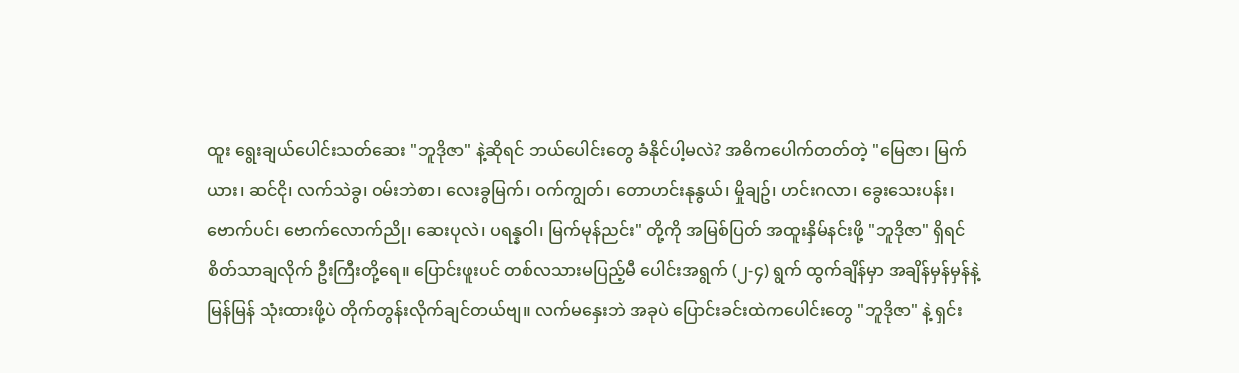ထူး ရွေးချယ်ပေါင်းသတ်ဆေး "ဘူဒိုဇာ" နဲ့ဆိုရင် ဘယ်ပေါင်းတွေ ခံနိုင်ပါ့မလဲ? အဓိကပေါက်တတ်တဲ့ "မြေဇာ၊ မြက်ယား၊ ဆင်ငို၊ လက်သဲခွ၊ ဝမ်းဘဲစာ၊ လေးခွမြက်၊ ဝက်ကျွတ်၊ တောဟင်းနုနွယ်၊ မှိုချဥ်၊ ဟင်းဂလာ၊ ခွေးသေးပန်း၊ ဗောက်ပင်၊ ဗောက်လောက်ညို၊ ဆေးပုလဲ၊ ပရန္နဝါ၊ မြက်မုန်ညင်း" တို့ကို အမြစ်ပြတ် အထူးနှိမ်နင်းဖို့ "ဘူဒိုဇာ" ရှိရင် စိတ်သာချလိုက် ဦးကြီးတို့ရေ။ ပြောင်းဖူးပင် တစ်လသားမပြည့်မီ ပေါင်းအရွက် (၂-၄) ရွက် ထွက်ချိန်မှာ အချိန်မှန်မှန်နဲ့ မြန်မြန် သုံးထားဖို့ပဲ တိုက်တွန်းလိုက်ချင်တယ်ဗျ။ လက်မနှေးဘဲ အခုပဲ ပြောင်းခင်းထဲကပေါင်းတွေ "ဘူဒိုဇာ" နဲ့ ရှင်း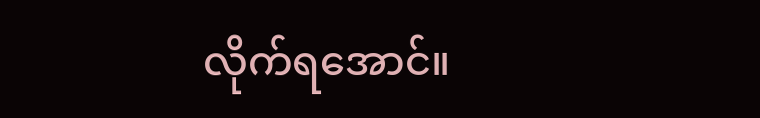လိုက်ရအောင်။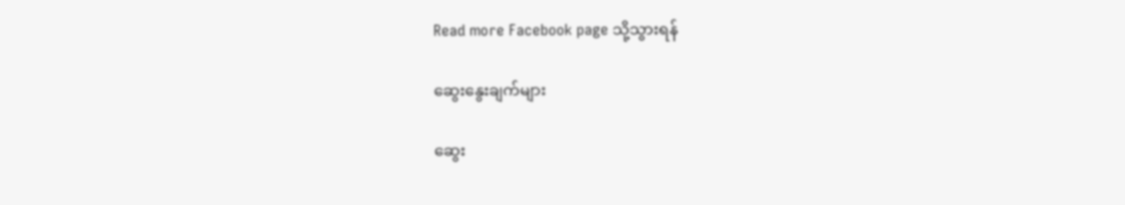Read more Facebook page သို့သွားရန်

ဆွေးနွေးချက်များ

ဆွေး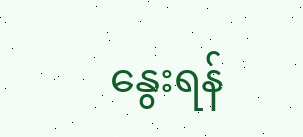နွေးရန်